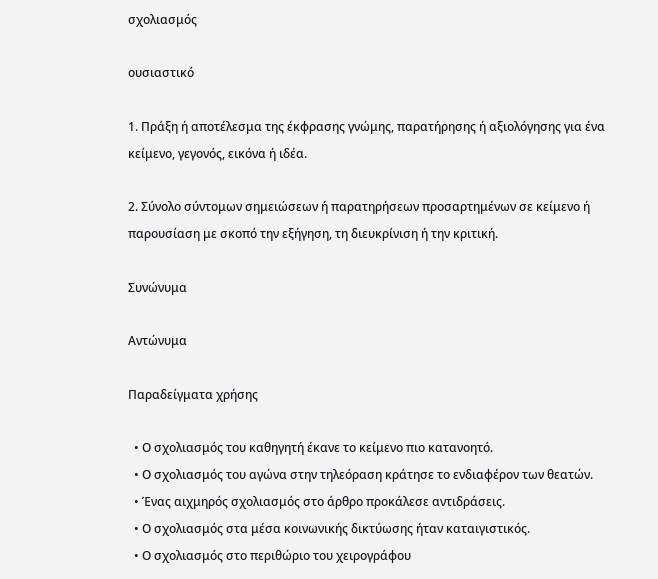σχολιασμός

ουσιαστικό

1. Πράξη ή αποτέλεσμα της έκφρασης γνώμης, παρατήρησης ή αξιολόγησης για ένα κείμενο, γεγονός, εικόνα ή ιδέα.

2. Σύνολο σύντομων σημειώσεων ή παρατηρήσεων προσαρτημένων σε κείμενο ή παρουσίαση με σκοπό την εξήγηση, τη διευκρίνιση ή την κριτική.

Συνώνυμα

Αντώνυμα

Παραδείγματα χρήσης

  • Ο σχολιασμός του καθηγητή έκανε το κείμενο πιο κατανοητό.
  • Ο σχολιασμός του αγώνα στην τηλεόραση κράτησε το ενδιαφέρον των θεατών.
  • Ένας αιχμηρός σχολιασμός στο άρθρο προκάλεσε αντιδράσεις.
  • Ο σχολιασμός στα μέσα κοινωνικής δικτύωσης ήταν καταιγιστικός.
  • Ο σχολιασμός στο περιθώριο του χειρογράφου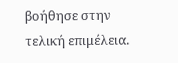βοήθησε στην τελική επιμέλεια.